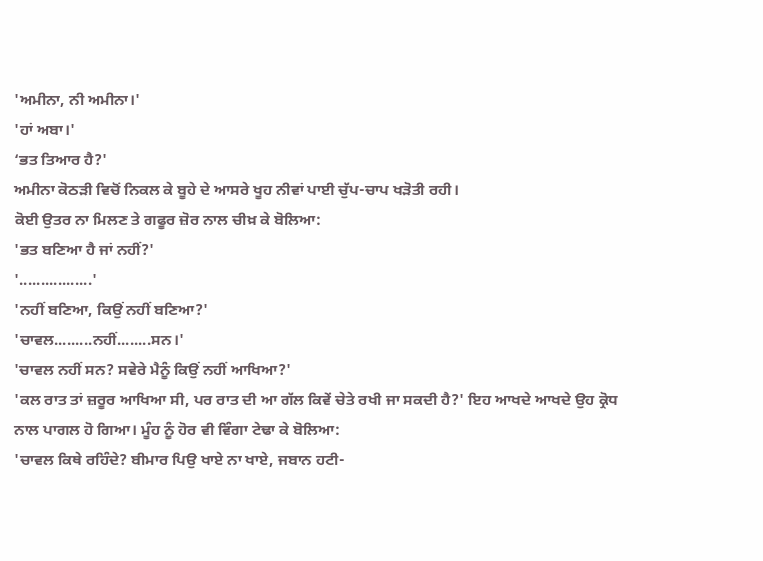'ਅਮੀਨਾ, ਨੀ ਅਮੀਨਾ।'
'ਹਾਂ ਅਬਾ।'
‘ਭਤ ਤਿਆਰ ਹੈ?'
ਅਮੀਨਾ ਕੋਠੜੀ ਵਿਚੋਂ ਨਿਕਲ ਕੇ ਬੂਹੇ ਦੇ ਆਸਰੇ ਖੂਹ ਨੀਵਾਂ ਪਾਈ ਚੁੱਪ-ਚਾਪ ਖੜੋਤੀ ਰਹੀ।
ਕੋਈ ਉਤਰ ਨਾ ਮਿਲਣ ਤੇ ਗਫੂਰ ਜ਼ੋਰ ਨਾਲ ਚੀਖ਼ ਕੇ ਬੋਲਿਆ:
'ਭਤ ਬਣਿਆ ਹੈ ਜਾਂ ਨਹੀਂ?'
'.................'
'ਨਹੀਂ ਬਣਿਆ, ਕਿਉਂ ਨਹੀਂ ਬਣਿਆ?'
'ਚਾਵਲ.........ਨਹੀਂ........ਸਨ।'
'ਚਾਵਲ ਨਹੀਂ ਸਨ? ਸਵੇਰੇ ਮੈਨੂੰ ਕਿਉਂ ਨਹੀਂ ਆਖਿਆ?'
'ਕਲ ਰਾਤ ਤਾਂ ਜ਼ਰੂਰ ਆਖਿਆ ਸੀ, ਪਰ ਰਾਤ ਦੀ ਆ ਗੱਲ ਕਿਵੇਂ ਚੇਤੇ ਰਖੀ ਜਾ ਸਕਦੀ ਹੈ?' ਇਹ ਆਖਦੇ ਆਖਦੇ ਉਹ ਕ੍ਰੋਧ ਨਾਲ ਪਾਗਲ ਹੋ ਗਿਆ। ਮੂੰਹ ਨੂੰ ਹੋਰ ਵੀ ਵਿੰਗਾ ਟੇਢਾ ਕੇ ਬੋਲਿਆ:
'ਚਾਵਲ ਕਿਥੇ ਰਹਿੰਦੇ? ਬੀਮਾਰ ਪਿਉ ਖਾਏ ਨਾ ਖਾਏ, ਜਬਾਨ ਹਟੀ-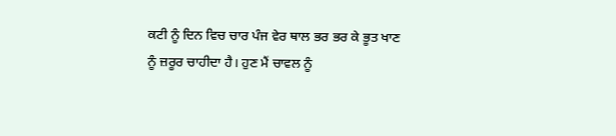ਕਟੀ ਨੂੰ ਦਿਨ ਵਿਚ ਚਾਰ ਪੰਜ ਵੇਰ ਥਾਲ ਭਰ ਭਰ ਕੇ ਭੂਤ ਖਾਣ ਨੂੰ ਜ਼ਰੂਰ ਚਾਹੀਦਾ ਹੈ। ਹੁਣ ਮੈਂ ਚਾਵਲ ਨੂੰ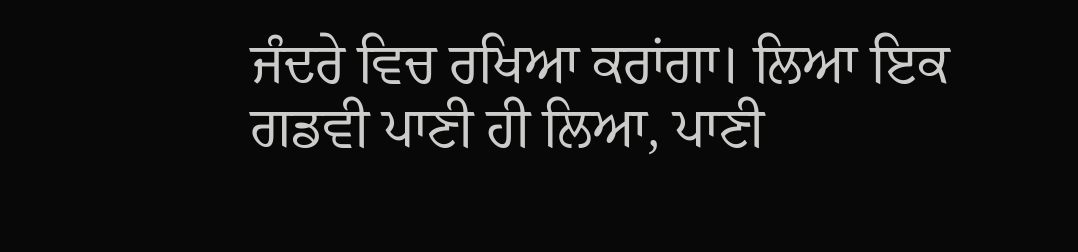ਜੰਦਰੇ ਵਿਚ ਰਖਿਆ ਕਰਾਂਗਾ। ਲਿਆ ਇਕ ਗਡਵੀ ਪਾਣੀ ਹੀ ਲਿਆ, ਪਾਣੀ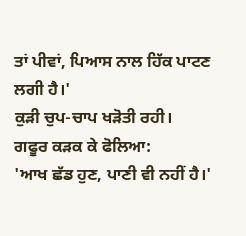ਤਾਂ ਪੀਵਾਂ, ਪਿਆਸ ਨਾਲ ਹਿੱਕ ਪਾਟਣ ਲਗੀ ਹੈ।'
ਕੁੜੀ ਚੁਪ-ਚਾਪ ਖੜੋਤੀ ਰਹੀ।
ਗਫੂਰ ਕੜਕ ਕੇ ਫੋਲਿਆ:
'ਆਖ ਛੱਡ ਹੁਣ, ਪਾਣੀ ਵੀ ਨਹੀਂ ਹੈ।'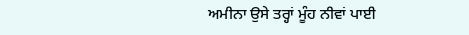ਅਮੀਨਾ ਉਸੇ ਤਰ੍ਹਾਂ ਮੂੰਹ ਨੀਵਾਂ ਪਾਈ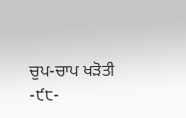ਚੁਪ-ਚਾਪ ਖੜੋਤੀ
-੯੮-